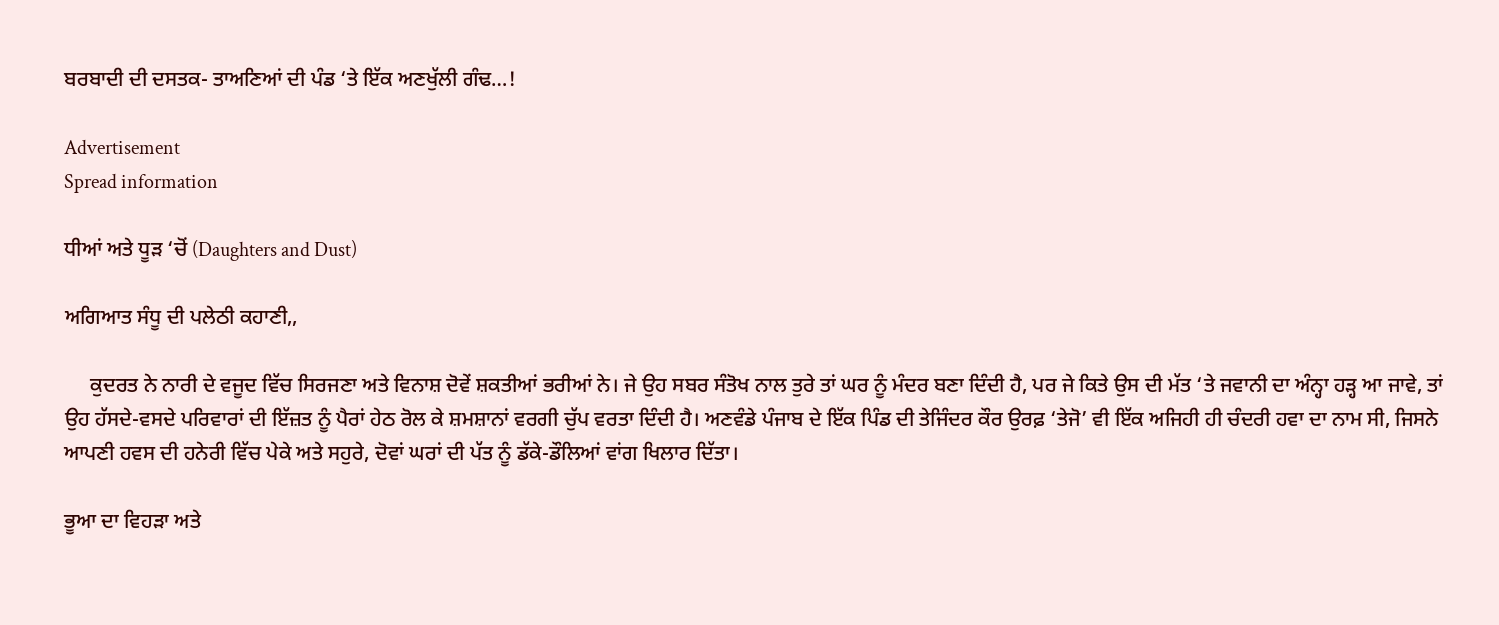ਬਰਬਾਦੀ ਦੀ ਦਸਤਕ- ਤਾਅਣਿਆਂ ਦੀ ਪੰਡ ‘ਤੇ ਇੱਕ ਅਣਖੁੱਲੀ ਗੰਢ…!

Advertisement
Spread information

ਧੀਆਂ ਅਤੇ ਧੂੜ ‘ਚੋਂ (Daughters and Dust)

ਅਗਿਆਤ ਸੰਧੂ ਦੀ ਪਲੇਠੀ ਕਹਾਣੀ,,

     ਕੁਦਰਤ ਨੇ ਨਾਰੀ ਦੇ ਵਜੂਦ ਵਿੱਚ ਸਿਰਜਣਾ ਅਤੇ ਵਿਨਾਸ਼ ਦੋਵੇਂ ਸ਼ਕਤੀਆਂ ਭਰੀਆਂ ਨੇ। ਜੇ ਉਹ ਸਬਰ ਸੰਤੋਖ ਨਾਲ ਤੁਰੇ ਤਾਂ ਘਰ ਨੂੰ ਮੰਦਰ ਬਣਾ ਦਿੰਦੀ ਹੈ, ਪਰ ਜੇ ਕਿਤੇ ਉਸ ਦੀ ਮੱਤ ‘ਤੇ ਜਵਾਨੀ ਦਾ ਅੰਨ੍ਹਾ ਹੜ੍ਹ ਆ ਜਾਵੇ, ਤਾਂ ਉਹ ਹੱਸਦੇ-ਵਸਦੇ ਪਰਿਵਾਰਾਂ ਦੀ ਇੱਜ਼ਤ ਨੂੰ ਪੈਰਾਂ ਹੇਠ ਰੋਲ ਕੇ ਸ਼ਮਸ਼ਾਨਾਂ ਵਰਗੀ ਚੁੱਪ ਵਰਤਾ ਦਿੰਦੀ ਹੈ। ਅਣਵੰਡੇ ਪੰਜਾਬ ਦੇ ਇੱਕ ਪਿੰਡ ਦੀ ਤੇਜਿੰਦਰ ਕੌਰ ਉਰਫ਼ ‘ਤੇਜੋ’ ਵੀ ਇੱਕ ਅਜਿਹੀ ਹੀ ਚੰਦਰੀ ਹਵਾ ਦਾ ਨਾਮ ਸੀ, ਜਿਸਨੇ ਆਪਣੀ ਹਵਸ ਦੀ ਹਨੇਰੀ ਵਿੱਚ ਪੇਕੇ ਅਤੇ ਸਹੁਰੇ, ਦੋਵਾਂ ਘਰਾਂ ਦੀ ਪੱਤ ਨੂੰ ਡੱਕੇ-ਡੌਲਿਆਂ ਵਾਂਗ ਖਿਲਾਰ ਦਿੱਤਾ।

ਭੂਆ ਦਾ ਵਿਹੜਾ ਅਤੇ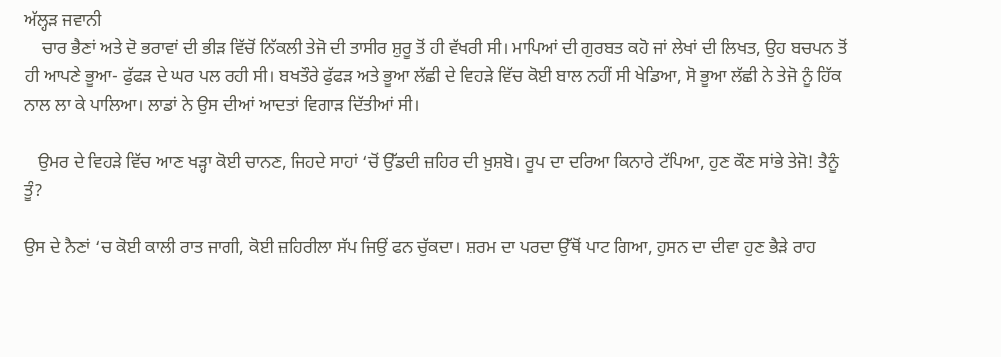ਅੱਲ੍ਹੜ ਜਵਾਨੀ
    ਚਾਰ ਭੈਣਾਂ ਅਤੇ ਦੋ ਭਰਾਵਾਂ ਦੀ ਭੀੜ ਵਿੱਚੋਂ ਨਿੱਕਲੀ ਤੇਜੋ ਦੀ ਤਾਸੀਰ ਸ਼ੁਰੂ ਤੋਂ ਹੀ ਵੱਖਰੀ ਸੀ। ਮਾਪਿਆਂ ਦੀ ਗੁਰਬਤ ਕਹੋ ਜਾਂ ਲੇਖਾਂ ਦੀ ਲਿਖਤ, ਉਹ ਬਚਪਨ ਤੋਂ ਹੀ ਆਪਣੇ ਭੂਆ- ਫੁੱਫੜ ਦੇ ਘਰ ਪਲ ਰਹੀ ਸੀ। ਬਖਤੌਰੇ ਫੁੱਫੜ ਅਤੇ ਭੂਆ ਲੱਛੀ ਦੇ ਵਿਹੜੇ ਵਿੱਚ ਕੋਈ ਬਾਲ ਨਹੀਂ ਸੀ ਖੇਡਿਆ, ਸੋ ਭੂਆ ਲੱਛੀ ਨੇ ਤੇਜੋ ਨੂੰ ਹਿੱਕ ਨਾਲ ਲਾ ਕੇ ਪਾਲਿਆ। ਲਾਡਾਂ ਨੇ ਉਸ ਦੀਆਂ ਆਦਤਾਂ ਵਿਗਾੜ ਦਿੱਤੀਆਂ ਸੀ।

   ਉਮਰ ਦੇ ਵਿਹੜੇ ਵਿੱਚ ਆਣ ਖੜ੍ਹਾ ਕੋਈ ਚਾਨਣ, ਜਿਹਦੇ ਸਾਹਾਂ ‘ਚੋਂ ਉੱਡਦੀ ਜ਼ਹਿਰ ਦੀ ਖ਼ੁਸ਼ਬੋ। ਰੂਪ ਦਾ ਦਰਿਆ ਕਿਨਾਰੇ ਟੱਪਿਆ, ਹੁਣ ਕੌਣ ਸਾਂਭੇ ਤੇਜੋ! ਤੈਨੂੰ ਤੂੰ?

ਉਸ ਦੇ ਨੈਣਾਂ ‘ਚ ਕੋਈ ਕਾਲੀ ਰਾਤ ਜਾਗੀ, ਕੋਈ ਜ਼ਹਿਰੀਲਾ ਸੱਪ ਜਿਉਂ ਫਨ ਚੁੱਕਦਾ। ਸ਼ਰਮ ਦਾ ਪਰਦਾ ਉੱਥੋਂ ਪਾਟ ਗਿਆ, ਹੁਸਨ ਦਾ ਦੀਵਾ ਹੁਣ ਭੈੜੇ ਰਾਹ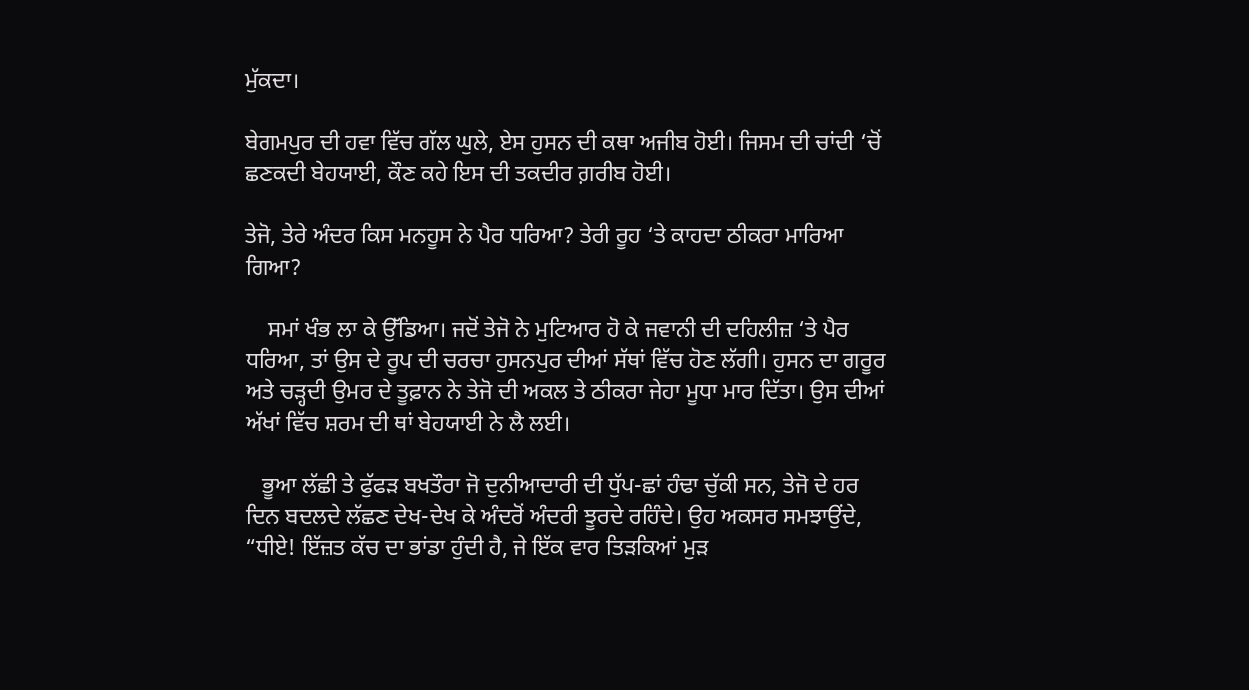ਮੁੱਕਦਾ।

ਬੇਗਮਪੁਰ ਦੀ ਹਵਾ ਵਿੱਚ ਗੱਲ ਘੁਲੇ, ਏਸ ਹੁਸਨ ਦੀ ਕਥਾ ਅਜੀਬ ਹੋਈ। ਜਿਸਮ ਦੀ ਚਾਂਦੀ ‘ਚੋਂ ਛਣਕਦੀ ਬੇਹਯਾਈ, ਕੌਣ ਕਹੇ ਇਸ ਦੀ ਤਕਦੀਰ ਗ਼ਰੀਬ ਹੋਈ।

ਤੇਜੋ, ਤੇਰੇ ਅੰਦਰ ਕਿਸ ਮਨਹੂਸ ਨੇ ਪੈਰ ਧਰਿਆ? ਤੇਰੀ ਰੂਹ ‘ਤੇ ਕਾਹਦਾ ਠੀਕਰਾ ਮਾਰਿਆ ਗਿਆ?

    ਸਮਾਂ ਖੰਭ ਲਾ ਕੇ ਉੱਡਿਆ। ਜਦੋਂ ਤੇਜੋ ਨੇ ਮੁਟਿਆਰ ਹੋ ਕੇ ਜਵਾਨੀ ਦੀ ਦਹਿਲੀਜ਼ ‘ਤੇ ਪੈਰ ਧਰਿਆ, ਤਾਂ ਉਸ ਦੇ ਰੂਪ ਦੀ ਚਰਚਾ ਹੁਸਨਪੁਰ ਦੀਆਂ ਸੱਥਾਂ ਵਿੱਚ ਹੋਣ ਲੱਗੀ। ਹੁਸਨ ਦਾ ਗਰੂਰ ਅਤੇ ਚੜ੍ਹਦੀ ਉਮਰ ਦੇ ਤੂਫ਼ਾਨ ਨੇ ਤੇਜੋ ਦੀ ਅਕਲ ਤੇ ਠੀਕਰਾ ਜੇਹਾ ਮੂਧਾ ਮਾਰ ਦਿੱਤਾ। ਉਸ ਦੀਆਂ ਅੱਖਾਂ ਵਿੱਚ ਸ਼ਰਮ ਦੀ ਥਾਂ ਬੇਹਯਾਈ ਨੇ ਲੈ ਲਈ।

   ਭੂਆ ਲੱਛੀ ਤੇ ਫੁੱਫੜ ਬਖਤੌਰਾ ਜੋ ਦੁਨੀਆਦਾਰੀ ਦੀ ਧੁੱਪ-ਛਾਂ ਹੰਢਾ ਚੁੱਕੀ ਸਨ, ਤੇਜੋ ਦੇ ਹਰ ਦਿਨ ਬਦਲਦੇ ਲੱਛਣ ਦੇਖ-ਦੇਖ ਕੇ ਅੰਦਰੋਂ ਅੰਦਰੀ ਝੂਰਦੇ ਰਹਿੰਦੇ। ਉਹ ਅਕਸਰ ਸਮਝਾਉਂਦੇ, “ਧੀਏ! ਇੱਜ਼ਤ ਕੱਚ ਦਾ ਭਾਂਡਾ ਹੁੰਦੀ ਹੈ, ਜੇ ਇੱਕ ਵਾਰ ਤਿੜਕਿਆਂ ਮੁੜ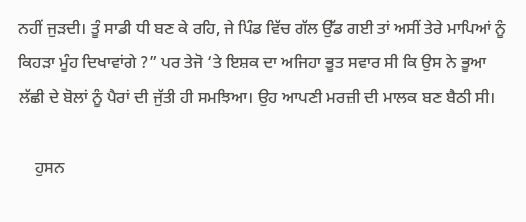ਨਹੀਂ ਜੁੜਦੀ। ਤੂੰ ਸਾਡੀ ਧੀ ਬਣ ਕੇ ਰਹਿ, ਜੇ ਪਿੰਡ ਵਿੱਚ ਗੱਲ ਉੱਡ ਗਈ ਤਾਂ ਅਸੀਂ ਤੇਰੇ ਮਾਪਿਆਂ ਨੂੰ ਕਿਹੜਾ ਮੂੰਹ ਦਿਖਾਵਾਂਗੇ ?” ਪਰ ਤੇਜੋ ‘ਤੇ ਇਸ਼ਕ ਦਾ ਅਜਿਹਾ ਭੂਤ ਸਵਾਰ ਸੀ ਕਿ ਉਸ ਨੇ ਭੂਆ ਲੱਛੀ ਦੇ ਬੋਲਾਂ ਨੂੰ ਪੈਰਾਂ ਦੀ ਜੁੱਤੀ ਹੀ ਸਮਝਿਆ। ਉਹ ਆਪਣੀ ਮਰਜ਼ੀ ਦੀ ਮਾਲਕ ਬਣ ਬੈਠੀ ਸੀ।

    ਹੁਸਨ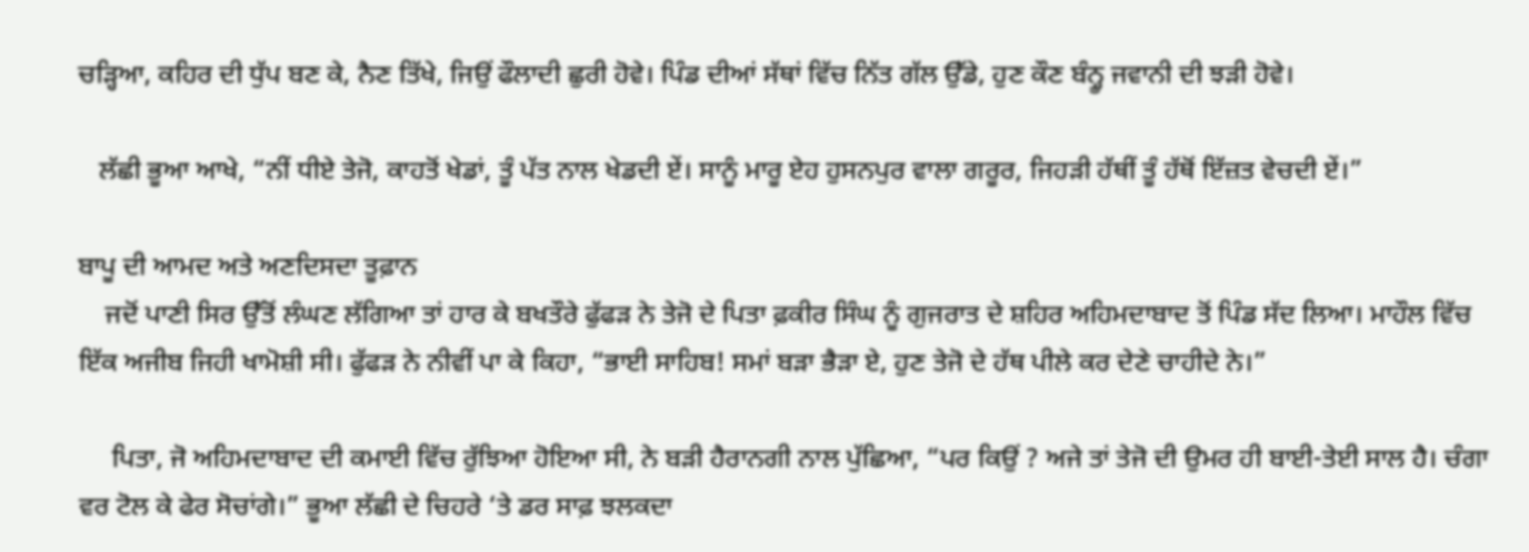ਚੜ੍ਹਿਆ, ਕਹਿਰ ਦੀ ਧੁੱਪ ਬਣ ਕੇ, ਨੈਣ ਤਿੱਖੇ, ਜਿਉਂ ਫੌਲਾਦੀ ਛੁਰੀ ਹੋਵੇ। ਪਿੰਡ ਦੀਆਂ ਸੱਥਾਂ ਵਿੱਚ ਨਿੱਤ ਗੱਲ ਉੱਡੇ, ਹੁਣ ਕੌਣ ਬੰਨ੍ਹੂ ਜਵਾਨੀ ਦੀ ਝੜੀ ਹੋਵੇ।

   ਲੱਛੀ ਭੂਆ ਆਖੇ, “ਨੀਂ ਧੀਏ ਤੇਜੋ, ਕਾਹਤੋਂ ਖੇਡਾਂ, ਤੂੰ ਪੱਤ ਨਾਲ ਖੇਡਦੀ ਏਂ। ਸਾਨੂੰ ਮਾਰੂ ਏਹ ਹੁਸਨਪੁਰ ਵਾਲਾ ਗਰੂਰ, ਜਿਹੜੀ ਹੱਥੀਂ ਤੂੰ ਹੱਥੋਂ ਇੱਜ਼ਤ ਵੇਚਦੀ ਏਂ।”

ਬਾਪੂ ਦੀ ਆਮਦ ਅਤੇ ਅਣਦਿਸਦਾ ਤੂਫ਼ਾਨ
    ਜਦੋਂ ਪਾਣੀ ਸਿਰ ਉੱਤੋਂ ਲੰਘਣ ਲੱਗਿਆ ਤਾਂ ਹਾਰ ਕੇ ਬਖਤੌਰੇ ਫੁੱਫੜ ਨੇ ਤੇਜੋ ਦੇ ਪਿਤਾ ਫ਼ਕੀਰ ਸਿੰਘ ਨੂੰ ਗੁਜਰਾਤ ਦੇ ਸ਼ਹਿਰ ਅਹਿਮਦਾਬਾਦ ਤੋਂ ਪਿੰਡ ਸੱਦ ਲਿਆ। ਮਾਹੌਲ ਵਿੱਚ ਇੱਕ ਅਜੀਬ ਜਿਹੀ ਖਾਮੋਸ਼ੀ ਸੀ। ਫੁੱਫੜ ਨੇ ਨੀਵੀਂ ਪਾ ਕੇ ਕਿਹਾ, “ਭਾਈ ਸਾਹਿਬ! ਸਮਾਂ ਬੜਾ ਭੈੜਾ ਏ, ਹੁਣ ਤੇਜੋ ਦੇ ਹੱਥ ਪੀਲੇ ਕਰ ਦੇਣੇ ਚਾਹੀਦੇ ਨੇ।”

     ਪਿਤਾ, ਜੋ ਅਹਿਮਦਾਬਾਦ ਦੀ ਕਮਾਈ ਵਿੱਚ ਰੁੱਝਿਆ ਹੋਇਆ ਸੀ, ਨੇ ਬੜੀ ਹੈਰਾਨਗੀ ਨਾਲ ਪੁੱਛਿਆ, “ਪਰ ਕਿਉਂ ? ਅਜੇ ਤਾਂ ਤੇਜੋ ਦੀ ਉਮਰ ਹੀ ਬਾਈ-ਤੇਈ ਸਾਲ ਹੈ। ਚੰਗਾ ਵਰ ਟੋਲ ਕੇ ਫੇਰ ਸੋਚਾਂਗੇ।” ਭੂਆ ਲੱਛੀ ਦੇ ਚਿਹਰੇ ‘ਤੇ ਡਰ ਸਾਫ਼ ਝਲਕਦਾ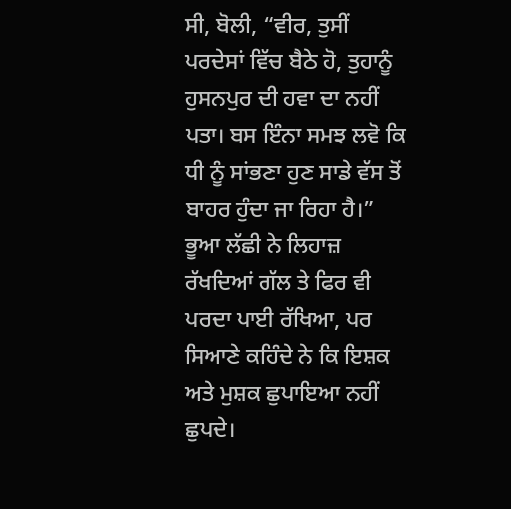ਸੀ, ਬੋਲੀ, “ਵੀਰ, ਤੁਸੀਂ ਪਰਦੇਸਾਂ ਵਿੱਚ ਬੈਠੇ ਹੋ, ਤੁਹਾਨੂੰ ਹੁਸਨਪੁਰ ਦੀ ਹਵਾ ਦਾ ਨਹੀਂ ਪਤਾ। ਬਸ ਇੰਨਾ ਸਮਝ ਲਵੋ ਕਿ ਧੀ ਨੂੰ ਸਾਂਭਣਾ ਹੁਣ ਸਾਡੇ ਵੱਸ ਤੋਂ ਬਾਹਰ ਹੁੰਦਾ ਜਾ ਰਿਹਾ ਹੈ।” ਭੂਆ ਲੱਛੀ ਨੇ ਲਿਹਾਜ਼ ਰੱਖਦਿਆਂ ਗੱਲ ਤੇ ਫਿਰ ਵੀ ਪਰਦਾ ਪਾਈ ਰੱਖਿਆ, ਪਰ ਸਿਆਣੇ ਕਹਿੰਦੇ ਨੇ ਕਿ ਇਸ਼ਕ ਅਤੇ ਮੁਸ਼ਕ ਛੁਪਾਇਆ ਨਹੀਂ ਛੁਪਦੇ।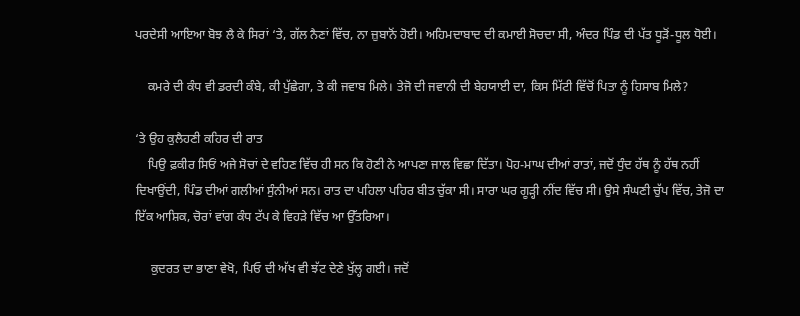ਪਰਦੇਸੀ ਆਇਆ ਬੋਝ ਲੈ ਕੇ ਸਿਰਾਂ ‘ਤੇ, ਗੱਲ ਨੈਣਾਂ ਵਿੱਚ, ਨਾ ਜ਼ੁਬਾਨੋਂ ਹੋਈ। ਅਹਿਮਦਾਬਾਦ ਦੀ ਕਮਾਈ ਸੋਚਦਾ ਸੀ, ਅੰਦਰ ਪਿੰਡ ਦੀ ਪੱਤ ਧੂੜੋਂ-ਧੂਲ ਧੋਈ।

    ਕਮਰੇ ਦੀ ਕੰਧ ਵੀ ਡਰਦੀ ਕੰਬੇ, ਕੀ ਪੁੱਛੇਗਾ, ਤੇ ਕੀ ਜਵਾਬ ਮਿਲੇ। ਤੇਜੋ ਦੀ ਜਵਾਨੀ ਦੀ ਬੇਹਯਾਈ ਦਾ, ਕਿਸ ਮਿੱਟੀ ਵਿੱਚੋਂ ਪਿਤਾ ਨੂੰ ਹਿਸਾਬ ਮਿਲੇ?

‘ਤੇ ਉਹ ਕੁਲੈਹਣੀ ਕਹਿਰ ਦੀ ਰਾਤ
    ਪਿਉ ਫ਼ਕੀਰ ਸਿਓਂ ਅਜੇ ਸੋਚਾਂ ਦੇ ਵਹਿਣ ਵਿੱਚ ਹੀ ਸਨ ਕਿ ਹੋਣੀ ਨੇ ਆਪਣਾ ਜਾਲ ਵਿਛਾ ਦਿੱਤਾ। ਪੋਹ-ਮਾਘ ਦੀਆਂ ਰਾਤਾਂ, ਜਦੋਂ ਧੁੰਦ ਹੱਥ ਨੂੰ ਹੱਥ ਨਹੀਂ ਦਿਖਾਉਂਦੀ, ਪਿੰਡ ਦੀਆਂ ਗਲੀਆਂ ਸੁੰਨੀਆਂ ਸਨ। ਰਾਤ ਦਾ ਪਹਿਲਾ ਪਹਿਰ ਬੀਤ ਚੁੱਕਾ ਸੀ। ਸਾਰਾ ਘਰ ਗੂੜ੍ਹੀ ਨੀਂਦ ਵਿੱਚ ਸੀ। ਉਸੇ ਸੰਘਣੀ ਚੁੱਪ ਵਿੱਚ, ਤੇਜੋ ਦਾ ਇੱਕ ਆਸ਼ਿਕ, ਚੋਰਾਂ ਵਾਂਗ ਕੰਧ ਟੱਪ ਕੇ ਵਿਹੜੇ ਵਿੱਚ ਆ ਉੱਤਰਿਆ।

     ਕੁਦਰਤ ਦਾ ਭਾਣਾ ਵੇਖੋ, ਪਿਓ ਦੀ ਅੱਖ ਵੀ ਝੱਟ ਦੇਣੇ ਖੁੱਲ੍ਹ ਗਈ। ਜਦੋਂ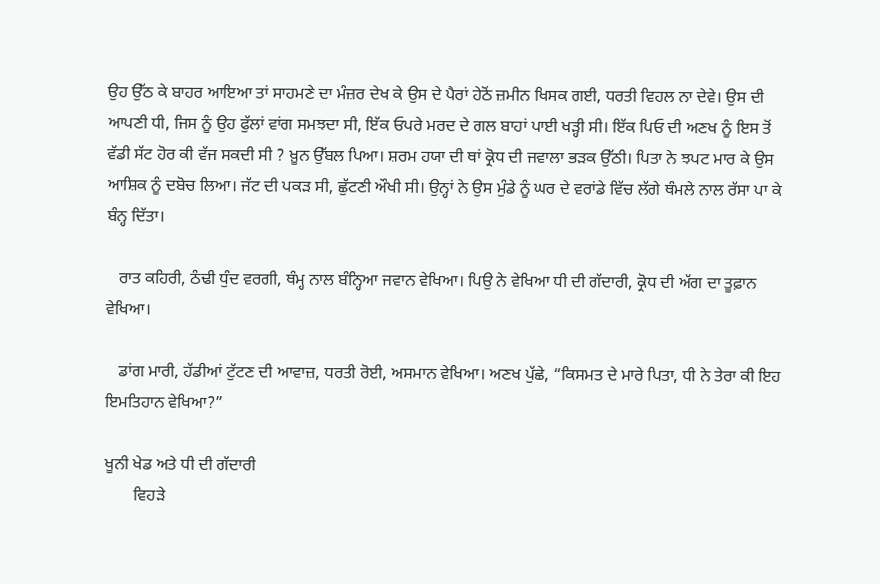ਉਹ ਉੱਠ ਕੇ ਬਾਹਰ ਆਇਆ ਤਾਂ ਸਾਹਮਣੇ ਦਾ ਮੰਜ਼ਰ ਦੇਖ ਕੇ ਉਸ ਦੇ ਪੈਰਾਂ ਹੇਠੋਂ ਜ਼ਮੀਨ ਖਿਸਕ ਗਈ, ਧਰਤੀ ਵਿਹਲ ਨਾ ਦੇਵੇ। ਉਸ ਦੀ ਆਪਣੀ ਧੀ, ਜਿਸ ਨੂੰ ਉਹ ਫੁੱਲਾਂ ਵਾਂਗ ਸਮਝਦਾ ਸੀ, ਇੱਕ ਓਪਰੇ ਮਰਦ ਦੇ ਗਲ ਬਾਹਾਂ ਪਾਈ ਖੜ੍ਹੀ ਸੀ। ਇੱਕ ਪਿਓ ਦੀ ਅਣਖ ਨੂੰ ਇਸ ਤੋਂ ਵੱਡੀ ਸੱਟ ਹੋਰ ਕੀ ਵੱਜ ਸਕਦੀ ਸੀ ? ਖ਼ੂਨ ਉੱਬਲ ਪਿਆ। ਸ਼ਰਮ ਹਯਾ ਦੀ ਥਾਂ ਕ੍ਰੋਧ ਦੀ ਜਵਾਲਾ ਭੜਕ ਉੱਠੀ। ਪਿਤਾ ਨੇ ਝਪਟ ਮਾਰ ਕੇ ਉਸ ਆਸ਼ਿਕ ਨੂੰ ਦਬੋਚ ਲਿਆ। ਜੱਟ ਦੀ ਪਕੜ ਸੀ, ਛੁੱਟਣੀ ਔਖੀ ਸੀ। ਉਨ੍ਹਾਂ ਨੇ ਉਸ ਮੁੰਡੇ ਨੂੰ ਘਰ ਦੇ ਵਰਾਂਡੇ ਵਿੱਚ ਲੱਗੇ ਥੰਮਲੇ ਨਾਲ ਰੱਸਾ ਪਾ ਕੇ ਬੰਨ੍ਹ ਦਿੱਤਾ।

   ਰਾਤ ਕਹਿਰੀ, ਠੰਢੀ ਧੁੰਦ ਵਰਗੀ, ਥੰਮ੍ਹ ਨਾਲ ਬੰਨ੍ਹਿਆ ਜਵਾਨ ਵੇਖਿਆ। ਪਿਉ ਨੇ ਵੇਖਿਆ ਧੀ ਦੀ ਗੱਦਾਰੀ, ਕ੍ਰੋਧ ਦੀ ਅੱਗ ਦਾ ਤੂਫ਼ਾਨ ਵੇਖਿਆ।

   ਡਾਂਗ ਮਾਰੀ, ਹੱਡੀਆਂ ਟੁੱਟਣ ਦੀ ਆਵਾਜ਼, ਧਰਤੀ ਰੋਈ, ਅਸਮਾਨ ਵੇਖਿਆ। ਅਣਖ ਪੁੱਛੇ, “ਕਿਸਮਤ ਦੇ ਮਾਰੇ ਪਿਤਾ, ਧੀ ਨੇ ਤੇਰਾ ਕੀ ਇਹ ਇਮਤਿਹਾਨ ਵੇਖਿਆ?”

ਖੂਨੀ ਖੇਡ ਅਤੇ ਧੀ ਦੀ ਗੱਦਾਰੀ
       ਵਿਹੜੇ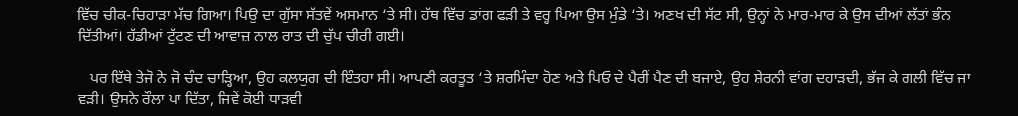ਵਿੱਚ ਚੀਕ-ਚਿਹਾੜਾ ਮੱਚ ਗਿਆ। ਪਿਉ ਦਾ ਗੁੱਸਾ ਸੱਤਵੇਂ ਅਸਮਾਨ ‘ਤੇ ਸੀ। ਹੱਥ ਵਿੱਚ ਡਾਂਗ ਫੜੀ ਤੇ ਵਰ੍ਹ ਪਿਆ ਉਸ ਮੁੰਡੇ ‘ਤੇ। ਅਣਖ ਦੀ ਸੱਟ ਸੀ, ਉਨ੍ਹਾਂ ਨੇ ਮਾਰ-ਮਾਰ ਕੇ ਉਸ ਦੀਆਂ ਲੱਤਾਂ ਭੰਨ ਦਿੱਤੀਆਂ। ਹੱਡੀਆਂ ਟੁੱਟਣ ਦੀ ਆਵਾਜ਼ ਨਾਲ ਰਾਤ ਦੀ ਚੁੱਪ ਚੀਰੀ ਗਈ।

   ਪਰ ਇੱਥੇ ਤੇਜੋ ਨੇ ਜੋ ਚੰਦ ਚਾੜ੍ਹਿਆ, ਉਹ ਕਲਯੁਗ ਦੀ ਇੰਤਹਾ ਸੀ। ਆਪਣੀ ਕਰਤੂਤ ‘ਤੇ ਸ਼ਰਮਿੰਦਾ ਹੋਣ ਅਤੇ ਪਿਓ ਦੇ ਪੈਰੀਂ ਪੈਣ ਦੀ ਬਜਾਏ, ਉਹ ਸ਼ੇਰਨੀ ਵਾਂਗ ਦਹਾੜਦੀ, ਭੱਜ ਕੇ ਗਲੀ ਵਿੱਚ ਜਾ ਵੜੀ। ਉਸਨੇ ਰੌਲਾ ਪਾ ਦਿੱਤਾ, ਜਿਵੇਂ ਕੋਈ ਧਾੜਵੀ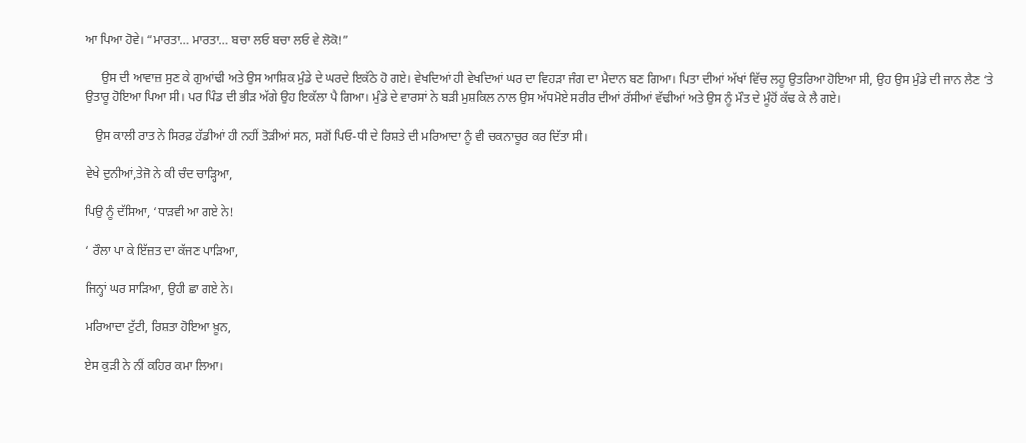ਆ ਪਿਆ ਹੋਵੇ। “ਮਾਰਤਾ… ਮਾਰਤਾ… ਬਚਾ ਲਓ ਬਚਾ ਲਓ ਵੇ ਲੋਕੋ!”

     ਉਸ ਦੀ ਆਵਾਜ਼ ਸੁਣ ਕੇ ਗੁਆਂਢੀ ਅਤੇ ਉਸ ਆਸ਼ਿਕ ਮੁੰਡੇ ਦੇ ਘਰਦੇ ਇਕੱਠੇ ਹੋ ਗਏ। ਵੇਖਦਿਆਂ ਹੀ ਵੇਖਦਿਆਂ ਘਰ ਦਾ ਵਿਹੜਾ ਜੰਗ ਦਾ ਮੈਦਾਨ ਬਣ ਗਿਆ। ਪਿਤਾ ਦੀਆਂ ਅੱਖਾਂ ਵਿੱਚ ਲਹੂ ਉਤਰਿਆ ਹੋਇਆ ਸੀ, ਉਹ ਉਸ ਮੁੰਡੇ ਦੀ ਜਾਨ ਲੈਣ ‘ਤੇ ਉਤਾਰੂ ਹੋਇਆ ਪਿਆ ਸੀ। ਪਰ ਪਿੰਡ ਦੀ ਭੀੜ ਅੱਗੇ ਉਹ ਇਕੱਲਾ ਪੈ ਗਿਆ। ਮੁੰਡੇ ਦੇ ਵਾਰਸਾਂ ਨੇ ਬੜੀ ਮੁਸ਼ਕਿਲ ਨਾਲ ਉਸ ਅੱਧਮੋਏ ਸਰੀਰ ਦੀਆਂ ਰੱਸੀਆਂ ਵੱਢੀਆਂ ਅਤੇ ਉਸ ਨੂੰ ਮੌਤ ਦੇ ਮੂੰਹੋਂ ਕੱਢ ਕੇ ਲੈ ਗਏ।

   ਉਸ ਕਾਲੀ ਰਾਤ ਨੇ ਸਿਰਫ਼ ਹੱਡੀਆਂ ਹੀ ਨਹੀਂ ਤੋੜੀਆਂ ਸਨ, ਸਗੋਂ ਪਿਓ-ਧੀ ਦੇ ਰਿਸ਼ਤੇ ਦੀ ਮਰਿਆਦਾ ਨੂੰ ਵੀ ਚਕਨਾਚੂਰ ਕਰ ਦਿੱਤਾ ਸੀ।

ਵੇਖੇ ਦੁਨੀਆਂ,ਤੇਜੋ ਨੇ ਕੀ ਚੰਦ ਚਾੜ੍ਹਿਆ,

ਪਿਉ ਨੂੰ ਦੱਸਿਆ, ‘ਧਾੜਵੀ ਆ ਗਏ ਨੇ!

‘ ਰੌਲਾ ਪਾ ਕੇ ਇੱਜ਼ਤ ਦਾ ਕੱਜਣ ਪਾੜਿਆ,

ਜਿਨ੍ਹਾਂ ਘਰ ਸਾੜਿਆ, ਉਹੀ ਛਾ ਗਏ ਨੇ।

ਮਰਿਆਦਾ ਟੁੱਟੀ, ਰਿਸ਼ਤਾ ਹੋਇਆ ਖ਼ੂਨ,

ਏਸ ਕੁੜੀ ਨੇ ਨੀਂ ਕਹਿਰ ਕਮਾ ਲਿਆ।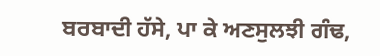ਬਰਬਾਦੀ ਹੱਸੇ, ਪਾ ਕੇ ਅਣਸੁਲਝੀ ਗੰਢ,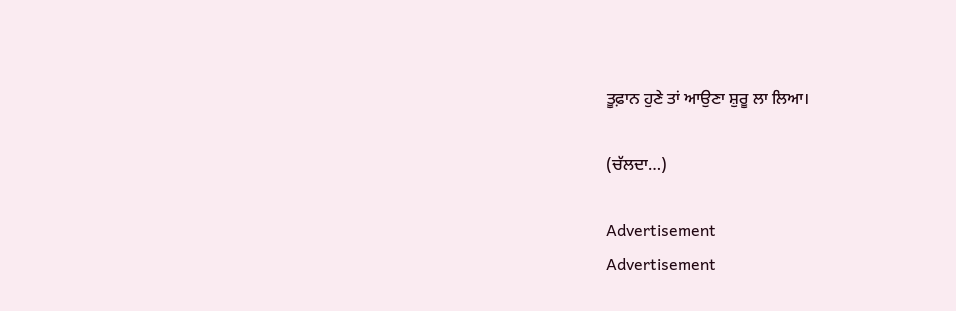ਤੂਫ਼ਾਨ ਹੁਣੇ ਤਾਂ ਆਉਣਾ ਸ਼ੁਰੂ ਲਾ ਲਿਆ।

(ਚੱਲਦਾ…)

Advertisement
Advertisement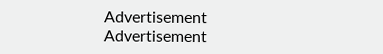Advertisement
Advertisement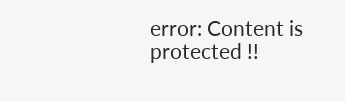error: Content is protected !!